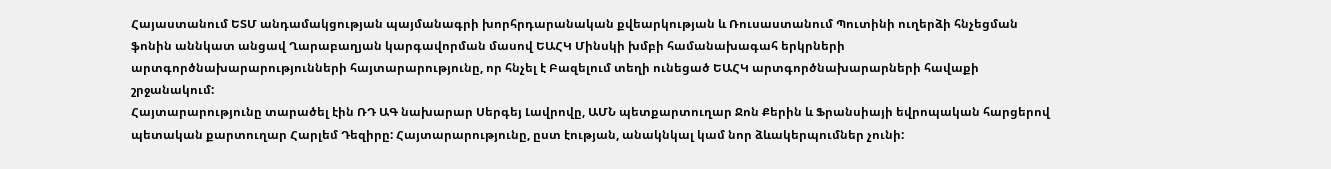Հայաստանում ԵՏՄ անդամակցության պայմանագրի խորհրդարանական քվեարկության և Ռուսաստանում Պուտինի ուղերձի հնչեցման ֆոնին աննկատ անցավ Ղարաբաղյան կարգավորման մասով ԵԱՀԿ Մինսկի խմբի համանախագահ երկրների արտգործնախարարությունների հայտարարությունը, որ հնչել է Բազելում տեղի ունեցած ԵԱՀԿ արտգործնախարարների հավաքի շրջանակում:
Հայտարարությունը տարածել էին ՌԴ ԱԳ նախարար Սերգեյ Լավրովը, ԱՄՆ պետքարտուղար Ջոն Քերին և Ֆրանսիայի եվրոպական հարցերով պետական քարտուղար Հարլեմ Դեզիրը: Հայտարարությունը, ըստ էության, անակնկալ կամ նոր ձևակերպումներ չունի: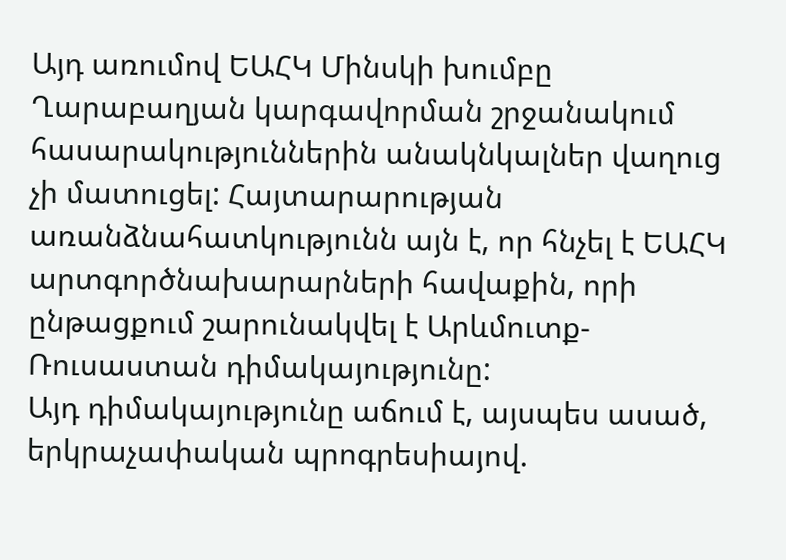Այդ առումով ԵԱՀԿ Մինսկի խումբը Ղարաբաղյան կարգավորման շրջանակում հասարակություններին անակնկալներ վաղուց չի մատուցել: Հայտարարության առանձնահատկությունն այն է, որ հնչել է ԵԱՀԿ արտգործնախարարների հավաքին, որի ընթացքում շարունակվել է Արևմուտք-Ռուսաստան դիմակայությունը:
Այդ դիմակայությունը աճում է, այսպես ասած, երկրաչափական պրոգրեսիայով.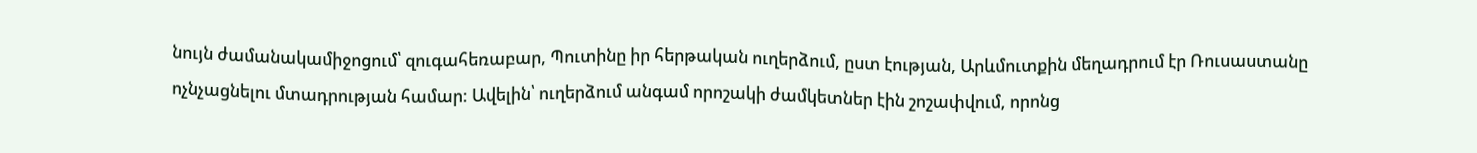նույն ժամանակամիջոցում՝ զուգահեռաբար, Պուտինը իր հերթական ուղերձում, ըստ էության, Արևմուտքին մեղադրում էր Ռուսաստանը ոչնչացնելու մտադրության համար: Ավելին՝ ուղերձում անգամ որոշակի ժամկետներ էին շոշափվում, որոնց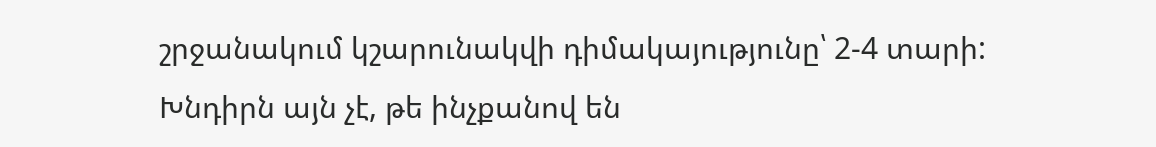շրջանակում կշարունակվի դիմակայությունը՝ 2-4 տարի:
Խնդիրն այն չէ, թե ինչքանով են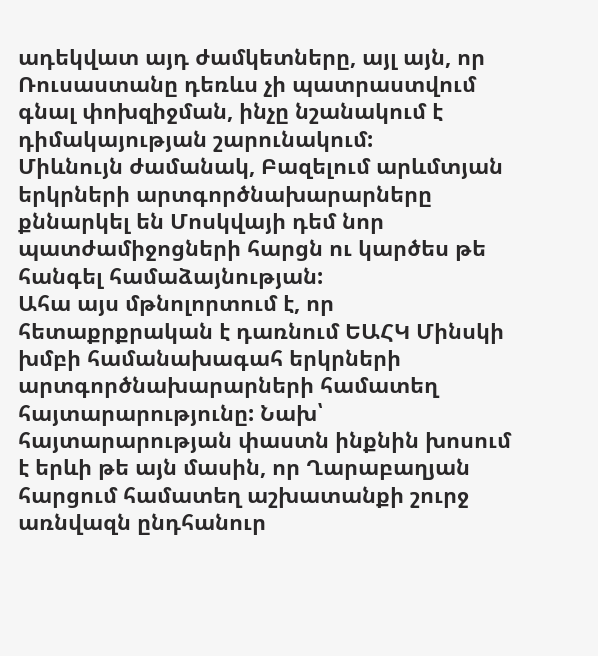ադեկվատ այդ ժամկետները, այլ այն, որ Ռուսաստանը դեռևս չի պատրաստվում գնալ փոխզիջման, ինչը նշանակում է դիմակայության շարունակում:
Միևնույն ժամանակ, Բազելում արևմտյան երկրների արտգործնախարարները քննարկել են Մոսկվայի դեմ նոր պատժամիջոցների հարցն ու կարծես թե հանգել համաձայնության:
Ահա այս մթնոլորտում է, որ հետաքրքրական է դառնում ԵԱՀԿ Մինսկի խմբի համանախագահ երկրների արտգործնախարարների համատեղ հայտարարությունը: Նախ՝ հայտարարության փաստն ինքնին խոսում է երևի թե այն մասին, որ Ղարաբաղյան հարցում համատեղ աշխատանքի շուրջ առնվազն ընդհանուր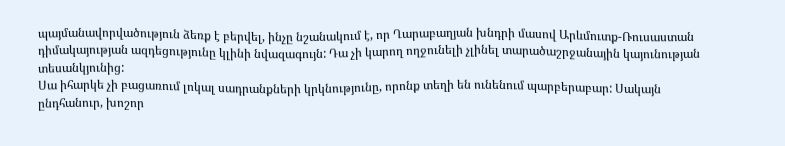պայմանավորվածություն ձեռք է բերվել, ինչը նշանակում է, որ Ղարաբաղյան խնդրի մասով Արևմուտք-Ռուսաստան դիմակայության ազդեցությունը կլինի նվազագույն: Դա չի կարող ողջունելի չլինել տարածաշրջանային կայունության տեսանկյունից:
Սա իհարկե չի բացառում լոկալ սադրանքների կրկնությունը, որոնք տեղի են ունենում պարբերաբար: Սակայն ընդհանուր, խոշոր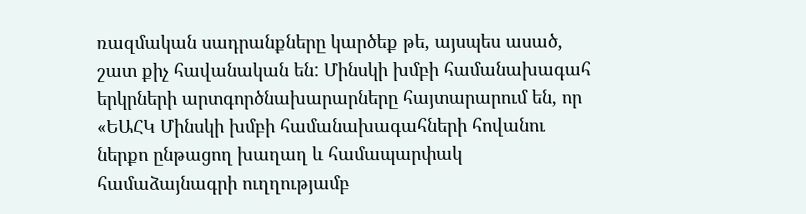ռազմական սադրանքները կարծեք թե, այսպես ասած, շատ քիչ հավանական են: Մինսկի խմբի համանախագահ երկրների արտգործնախարարները հայտարարում են, որ «ԵԱՀԿ Մինսկի խմբի համանախագահների հովանու ներքո ընթացող խաղաղ և համապարփակ համաձայնագրի ուղղությամբ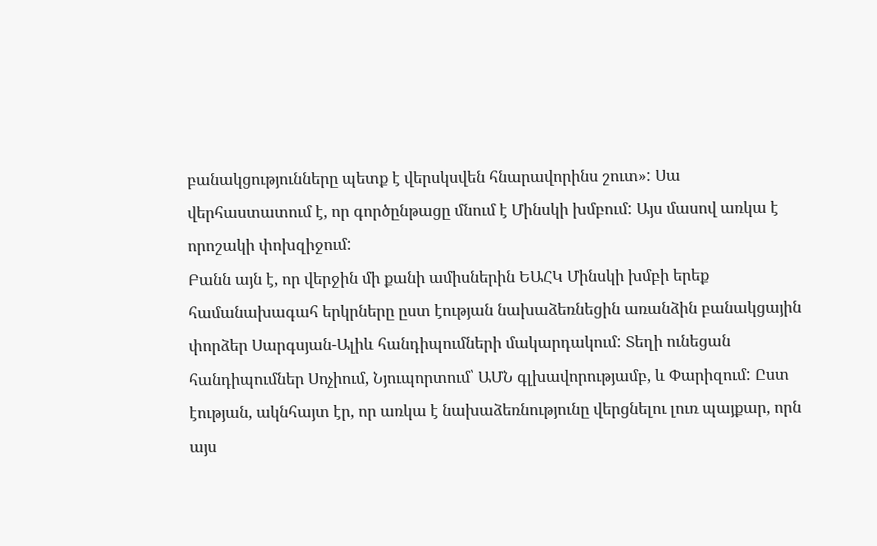բանակցությունները պետք է վերսկսվեն հնարավորինս շուտ»: Սա վերհաստատում է, որ գործընթացը մնում է Մինսկի խմբում: Այս մասով առկա է որոշակի փոխզիջում:
Բանն այն է, որ վերջին մի քանի ամիսներին ԵԱՀԿ Մինսկի խմբի երեք համանախագահ երկրները ըստ էության նախաձեռնեցին առանձին բանակցային փորձեր Սարգսյան-Ալիև հանդիպումների մակարդակում: Տեղի ունեցան հանդիպումներ Սոչիում, Նյուպորտում՝ ԱՄՆ գլխավորությամբ, և Փարիզում: Ըստ էության, ակնհայտ էր, որ առկա է նախաձեռնությունը վերցնելու լուռ պայքար, որն այս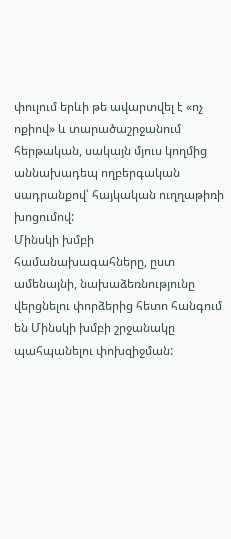փուլում երևի թե ավարտվել է «ոչ ոքիով» և տարածաշրջանում հերթական, սակայն մյուս կողմից աննախադեպ ողբերգական սադրանքով՝ հայկական ուղղաթիռի խոցումով:
Մինսկի խմբի համանախագահները, ըստ ամենայնի, նախաձեռնությունը վերցնելու փորձերից հետո հանգում են Մինսկի խմբի շրջանակը պահպանելու փոխզիջման: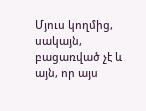Մյուս կողմից, սակայն, բացառված չէ և այն, որ այս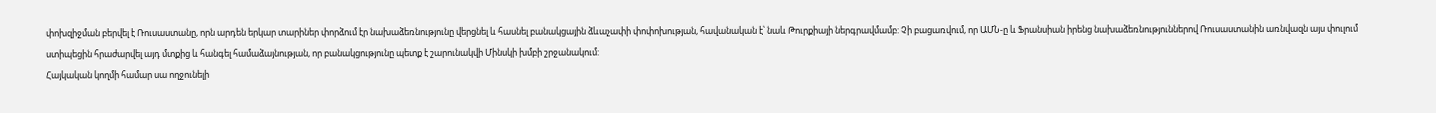փոխզիջման բերվել է Ռուսաստանը, որն արդեն երկար տարիներ փորձում էր նախաձեռնությունը վերցնել և հասնել բանակցային ձևաչափի փոփոխության, հավանական է՝ նաև Թուրքիայի ներգրավմամբ: Չի բացառվում, որ ԱՄՆ-ը և Ֆրանսիան իրենց նախաձեռնություններով Ռուսաստանին առնվազն այս փուլում ստիպեցին հրաժարվել այդ մտքից և հանգել համաձայնության, որ բանակցությունը պետք է շարունակվի Մինսկի խմբի շրջանակում:
Հայկական կողմի համար սա ողջունելի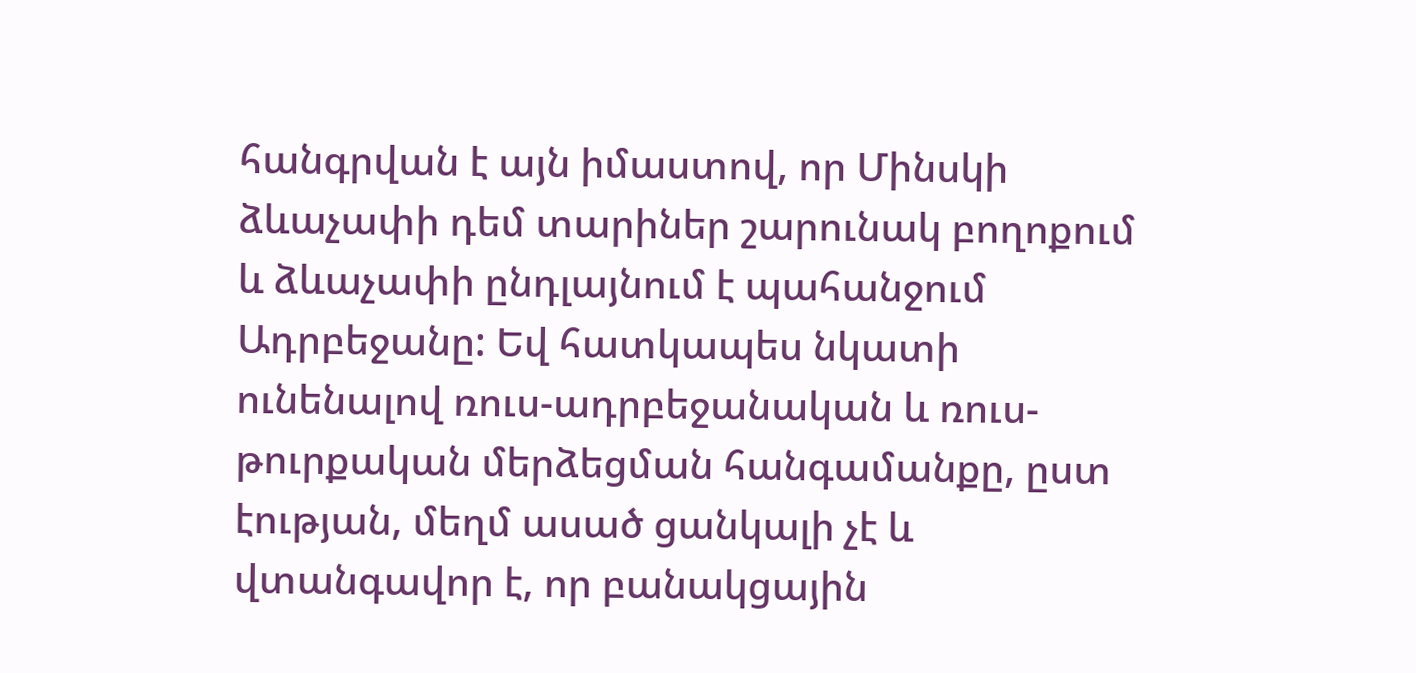հանգրվան է այն իմաստով, որ Մինսկի ձևաչափի դեմ տարիներ շարունակ բողոքում և ձևաչափի ընդլայնում է պահանջում Ադրբեջանը: Եվ հատկապես նկատի ունենալով ռուս-ադրբեջանական և ռուս-թուրքական մերձեցման հանգամանքը, ըստ էության, մեղմ ասած ցանկալի չէ և վտանգավոր է, որ բանակցային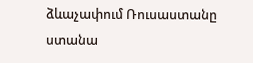ձևաչափում Ռուսաստանը ստանա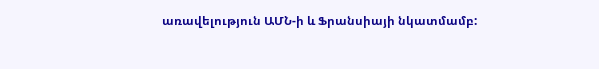առավելություն ԱՄՆ-ի և Ֆրանսիայի նկատմամբ: